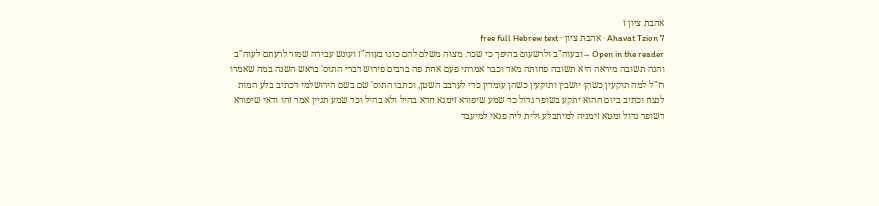אהבת ציון ז
Ahavat Tzion 7 · אהבת ציון · free full Hebrew text
Open in the reader →ובעוה"ב ולרשעום בהיפך כי שכר. מצוה משלם להם כונו בעוה"ז ועונש עבירה שמור לרעתם לעוה"ב
והנה תשובה מיראה היא תשובה פחותה מאד וכבר אמרתי פעם אחת פה ברבים פירוש דברי התוס' בראש השנה במה שאמרו רז"ל למה תוקעין כשהן יושבין ותוקעין כשהן עומדין כדי לערבב השטן, וכתבו התוס' שם בשם הירושלמי דכתיב בלע המות לנצח וכתיב ביום ההוא יתקע בשופר גדול כד שמע שיפורא זימנא חדא בהיל ולא בהיל וכד שמע תניין אמר זהו ודאי שיפורא דשופר גדול ומטא זימניה למיתבלע ולית ליה פנאי למיעבד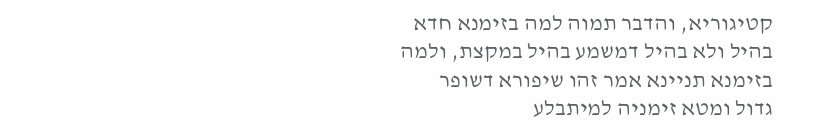קטיגוריא, והדבר תמוה למה בזימנא חדא בהיל ולא בהיל דמשמע בהיל במקצת, ולמה בזימנא תניינא אמר זהו שיפורא דשופר גדול ומטא זימניה למיתבלע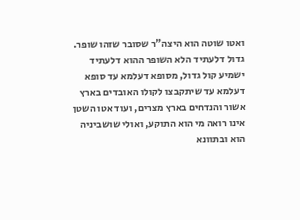ואטו שוטה הוא היצה"ר שסובר שזהו שופר. גדול דלעתיד הלא השופר ההוא דלעתיד ישמיע קול גדול, מסופא דעלמא עד סופא דעלמא עד שיתקבצו לקולו האובדים בארץ אשור והנדחים בארץ מצרים, ועוד אטו השטן אינו רואה מי הוא התוקע, ואולי שושביניה הוא ובתוונא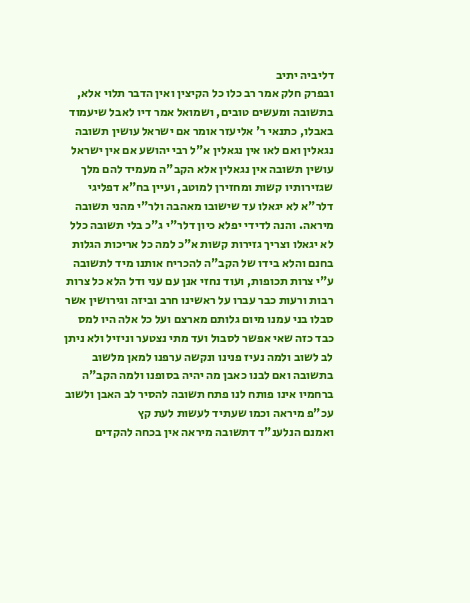דליביה יתיב
ובפרק חלק אמר רב כלו כל הקיצין ואין הדבר תלוי אלא, בתשובה ומעשים טובים, ושמואל אמר דיו לאבל שיעמוד באבלו, כתנאי ר' אליעזר אומר אם ישראל עושין תשובה נגאלין ואם לאו אין נגאלין א"ל רבי יהושע אם אין ישראל עושין תשובה אין נגאלין אלא הקב"ה מעמיד להם מלך שגזירותיו קשות ומחזירן למוטב, ועיין בח"א דפליגי דלר"א לא יגאלו עד שישובו מאהבה ולר"י מהני תשובה מיראה. והנה לדידי יפלא כיון דלר"י ג"כ בלי תשובה כלל לא יגאלו וצריך גזירות קשות א"כ למה כל אריכות הגלות בחנם והלא בידו של הקב"ה להכריח אותנו מיד לתשובה ע"י צרות תכופות, ועוד נחזי אנן עם עני ודל הלא כל צרות רבות ורעות כבר עברו על ראשינו חרב וביזה וגירושין אשר סבלו בני עמנו מיום גלותם מארצם ועל כל אלה היו למס כבד כזה שאי אפשר לסבול ועד מתי נצטער וניזיל ולא ניתן לב לשוב ולמה נעיז פנינו ונקשה ערפנו למאן מלשוב בתשובה ואם לבנו כאבן מה יהיה בסופנו ולמה הקב"ה ברחמיו אינו פותח לנו פתח תשובה להסיר לב האבן ולשוב עכ"פ מיראה וכמו שעתיד לעשות לעת קץ
ואמנם הנלענ"ד דתשובה מיראה אין בכחה להקדים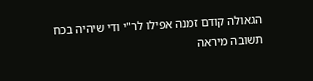הגאולה קודם זמנה אפילו לר"י ודי שיהיה בכח תשובה מיראה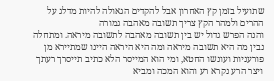שתועיל בזמן קץ האחרון אבל להקדים הגאולה להיות מדלג על ההרים ולמהר הקץ צריך תשובה מאהבה גמורה
והנה הפרש גדול יש בין תשובה מאהבה לתשובה מיראה. ומתחלה נבין מה היא תשובה מיראה ומה היא היראה היינו שמתיירא מן פורעניות ועונשו החטא, ומי הוא המייסר הלא כתיב תייסרך רעתך ויצר הרע נקרא רע והוא המכה ומביא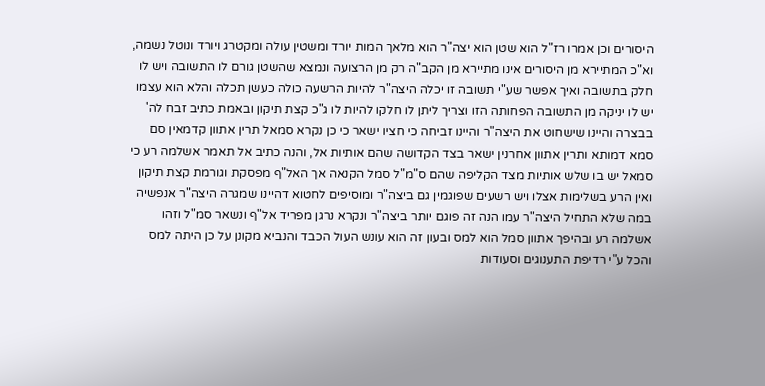היסורים וכן אמרו רז"ל הוא שטן הוא יצה"ר הוא מלאך המות יורד ומשטין עולה ומקטרג ויורד ונוטל נשמה, וא"כ המתיירא מן היסורים אינו מתיירא מן הקב"ה רק מן הרצועה ונמצא שהשטן גורם לו התשובה ויש לו חלק בתשובה ואיך אפשר שע"י תשובה זו יכלה היצה"ר להיות הרשעה כולה כעשן תכלה והלא הוא עצמו יש לו יניקה מן התשובה הפחותה הזו וצריך ליתן לו חלקו להיות לו ג"כ קצת תיקון ובאמת כתיב זבח לה' בבצרה והיינו שישחוט את היצה"ר והיינו זביחה כי חציו ישאר כי כן נקרא סמאל תרין אתוון קדמאין סם סמא דמותא ותרין אתוון אחרנין ישאר בצד הקדושה שהם אותיות אל, והנה כתיב אל תאמר אשלמה רע כי סמאל יש בו שלש אותיות מצד הקליפה שהם ס"מ"ל סמל הקנאה אך האל"ף מפסקת וגורמת קצת תיקון ואין הרע בשלימות אצלו ויש רשעים שפוגמין גם ביצה"ר ומוסיפים לחטוא דהיינו שמגרה היצה"ר אנפשיה במה שלא התחיל היצה"ר עמו הנה זה פוגם יותר ביצה"ר ונקרא נרגן מפריד אל"ף ונשאר סמ"ל וזהו אשלמה רע ובהיפך אתוון סמל הוא למס ובעון זה הוא עונש העול הכבד והנביא מקונן על כן היתה למס והכל ע"י רדיפת התענוגים וסעודות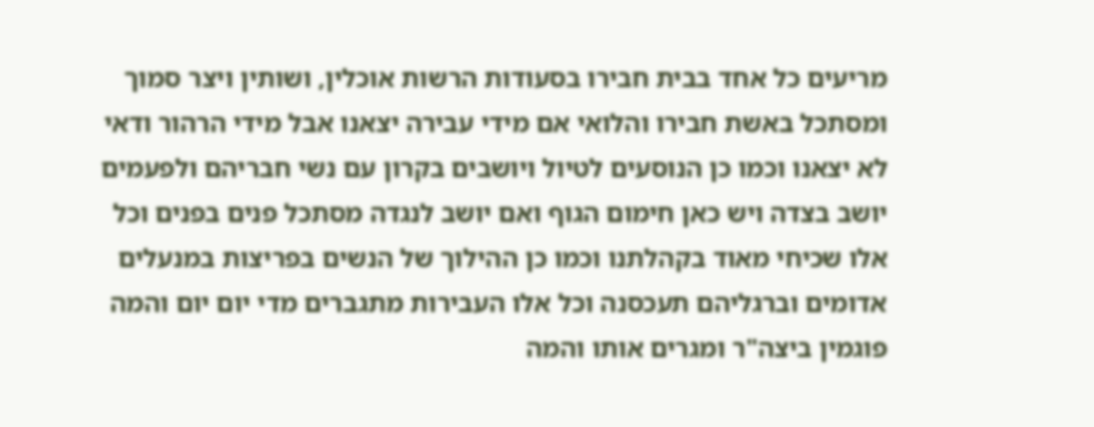מריעים כל אחד בבית חבירו בסעודות הרשות אוכלין, ושותין ויצר סמוך ומסתכל באשת חבירו והלואי אם מידי עבירה יצאנו אבל מידי הרהור ודאי לא יצאנו וכמו כן הנוסעים לטיול ויושבים בקרון עם נשי חבריהם ולפעמים יושב בצדה ויש כאן חימום הגוף ואם יושב לנגדה מסתכל פנים בפנים וכל אלו שכיחי מאוד בקהלתנו וכמו כן ההילוך של הנשים בפריצות במנעלים אדומים וברגליהם תעכסנה וכל אלו העבירות מתגברים מדי יום יום והמה פוגמין ביצה"ר ומגרים אותו והמה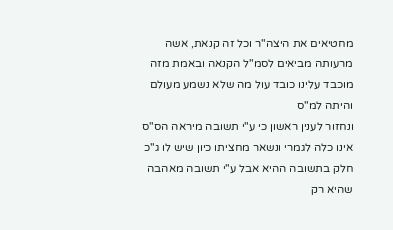מחטיאים את היצה"ר וכל זה קנאת, אשה מרעותה מביאים לסמ"ל הקנאה ובאמת מזה מוכבד עלינו כובד עול מה שלא נשמע מעולם והיתה למ"ס
ונחזור לענין ראשון כי ע"י תשובה מיראה הס"ס אינו כלה לגמרי ונשאר מחציתו כיון שיש לו ג"כ חלק בתשובה ההיא אבל ע"י תשובה מאהבה שהיא רק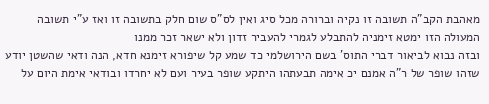מאהבת הקב"ה תשובה זו נקיה וברורה מכל סיג ואין לס"ס שום חלק בתשובה זו ואז ע"י תשובה המעולה הזו ימטא זימניה להתבלע לגמרי להעביר זדון ולא ישאר זכר ממנו
ובזה נבוא לביאור דברי התוס' בשם הירושלמי כד שמע קל שיפורא זימנא חדא, הנה ודאי שהשטן יודע שזהו שופר של ר"ה אמנם יכ אימה תבעתהו היתקע שופר בעיר ועם לא יחרדו ובודאי אימת היום על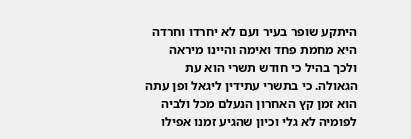היתקע שופר בעיר ועם לא יחרדו וחרדה היא מחמת פחד ואימה והיינו מיראה ולכך בהיל כי חודש תשרי הוא עת הגאולה. כי בתשרי עתידין ליגאל ופן עתה הוא זמן קץ האחרון הנעלם מכל ולביה לפומיה לא גלי וכיון שהגיע זמנו אפילו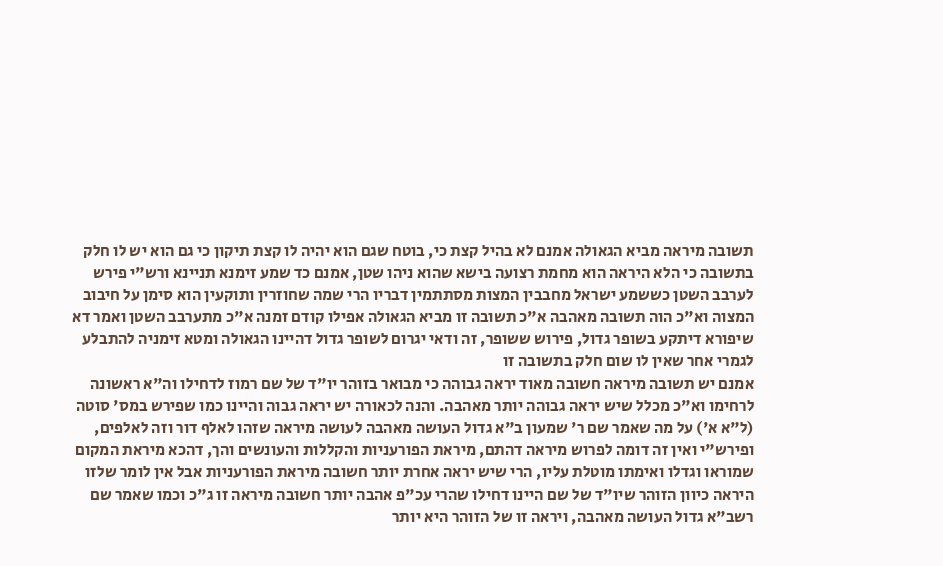תשובה מיראה מביא הגאולה אמנם לא בהיל קצת כי, בוטח שגם הוא יהיה לו קצת תיקון כי גם הוא יש לו חלק בתשובה כי הלא היראה הוא מחמת רצועה בישא שהוא ניהו שטן, אמנם כד שמע זימנא תניינא ורש"י פירש לערבב השטן כששמע ישראל מחבבין המצות מסתתמין דבריו הרי שמה שחוזרין ותוקעין הוא סימן על חיבוב המצוה וא"כ הוה תשובה מאהבה א"כ תשובה זו מביא הגאולה אפילו קודם זמנה א"כ מתערבב השטן ואמר דא שיפורא דיתקע בשופר גדול, פירוש ששופר, זה ודאי יגרום לשופר גדול דהיינו הגאולה ומטא זימניה להתבלע לגמרי אחר שאין לו שום חלק בתשובה זו
אמנם יש תשובה מיראה חשובה מאוד יראה גבוהה כי מבואר בזוהר יו"ד של שם רמוז לדחילו וה"א ראשונה לרחימו וא"כ מכלל שיש יראה גבוהה יותר מאהבה. והנה לכאורה יש יראה גבוה והיינו כמו שפירש במס' סוטה (ל"א א') על מה שאמר שם ר' שמעון ב"א גדול העושה מאהבה לעושה מיראה שזהו לאלף דור וזה לאלפים, ופירש"י ואין זה דומה לפרוש מיראה דהתם, מיראת הפורעניות והקללות והעונשים והך, דהכא מיראת המקום שמוראו וגדלו ואימתו מוטלת עליו, הרי שיש יראה אחרת יותר חשובה מיראת הפורעניות אבל אין לומר שלזו היראה כיוון הזוהר שיו"ד של שם היינו דחילו שהרי עכ"פ אהבה יותר חשובה מיראה זו ג"כ וכמו שאמר שם רשב"א גדול העושה מאהבה, ויראה זו של הזוהר היא יותר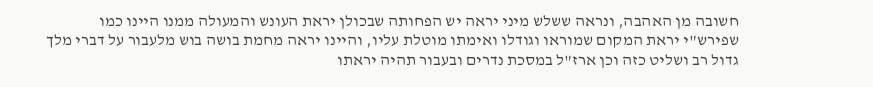חשובה מן האהבה, ונראה ששלש מיני יראה יש הפחותה שבכולן יראת העונש והמעולה ממנו היינו כמו שפירש"י יראת המקום שמוראו וגודלו ואימתו מוטלת עליו, והיינו יראה מחמת בושה בוש מלעבור על דברי מלך גדול רב ושליט כזה וכן ארז"ל במסכת נדרים ובעבור תהיה יראתו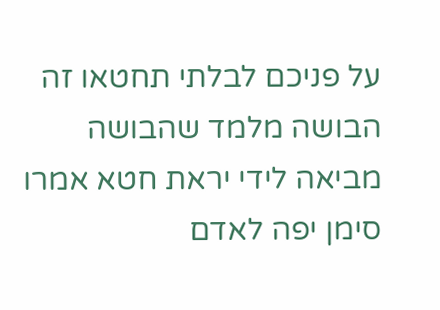על פניכם לבלתי תחטאו זה הבושה מלמד שהבושה מביאה לידי יראת חטא אמרו סימן יפה לאדם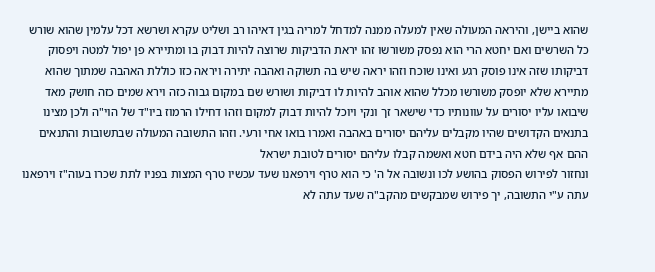שהוא ביישן, והיראה המעולה שאין למעלה ממנה למדחל למריה בגין דאיהו רב ושליט עקרא ושרשא דכל עלמין שהוא שורש כל השרשים ואם יחטא הרי הוא נפסק משורשו זהו יראת הדביקות שרוצה להיות דבוק בו ומתיירא פן יפול למטה ויפסוק דביקותו שזה אינו פוסק רגע ואינו שוכח וזהו יראה שיש בה תשוקה ואהבה יתירה ויראה כזו כוללת האהבה שמתוך שהוא מתיירא שלא יופסק משורשו מכלל שהוא אוהב להיות לו דביקות ושורש שם במקום גבוה כזה וירא שמים כזה חושק מאד שיבואו עליו יסורים על עוונותיו כדי שישאר זך ונקי ויוכל להיות דבוק למקום וזהו דחילו הרמוז ביו"ד של הוי"ה ולכן מצינו בתנאים הקדושים שהיו מקבלים עליהם יסורים באהבה ואמרו בואו אחי ורעי. וזהו התשובה המעולה שבתשובות והתנאים ההם אף שלא היה בידם חטא ואשמה קבלו עליהם יסורים לטובת ישראל
ונחזור לפירוש הפסוק בהושע לכו ונשובה אל ה' כי הוא טרף וירפאנו שעד עכשיו טרף המצות בפניו לתת שכרו בעוה"ז וירפאנו עתה ע"י התשובה, יך פירוש שמבקשים מהקב"ה שעד עתה לא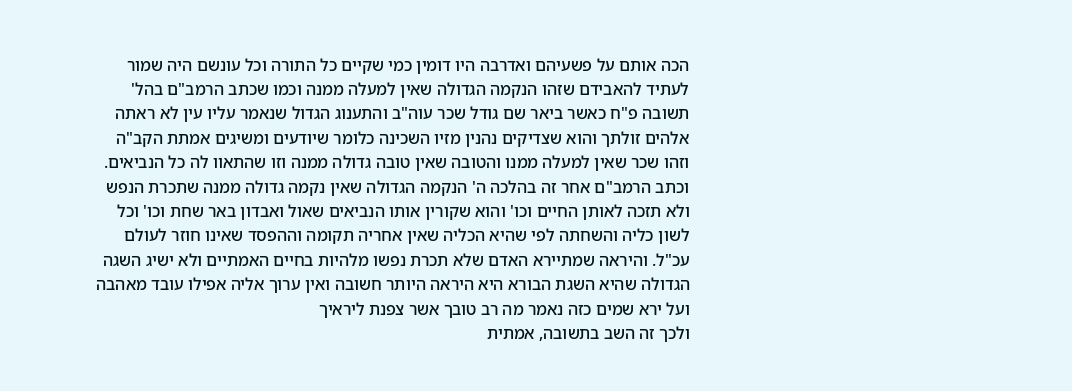הכה אותם על פשעיהם ואדרבה היו דומין כמי שקיים כל התורה וכל עונשם היה שמור לעתיד להאבידם שזהו הנקמה הגדולה שאין למעלה ממנה וכמו שכתב הרמב"ם בהל' תשובה פ"ח כאשר ביאר שם גודל שכר עוה"ב והתענוג הגדול שנאמר עליו עין לא ראתה אלהים זולתך והוא שצדיקים נהנין מזיו השכינה כלומר שיודעים ומשיגים אמתת הקב"ה וזהו שכר שאין למעלה ממנו והטובה שאין טובה גדולה ממנה וזו שהתאוו לה כל הנביאים. וכתב הרמב"ם אחר זה בהלכה ה' הנקמה הגדולה שאין נקמה גדולה ממנה שתכרת הנפש ולא תזכה לאותן החיים וכו' והוא שקורין אותו הנביאים שאול ואבדון באר שחת וכו' וכל לשון כליה והשחתה לפי שהיא הכליה שאין אחריה תקומה וההפסד שאינו חוזר לעולם עכ"ל. והיראה שמתיירא האדם שלא תכרת נפשו מלהיות בחיים האמתיים ולא ישיג השגה הגדולה שהיא השגת הבורא היא היראה היותר חשובה ואין ערוך אליה אפילו עובד מאהבה ועל ירא שמים כזה נאמר מה רב טובך אשר צפנת ליראיך
ולכך זה השב בתשובה, אמתית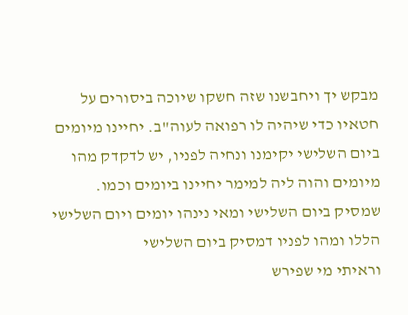מבקש יך ויחבשנו שזה חשקו שיוכה ביסורים על חטאיו כדי שיהיה לו רפואה לעוה"ב. יחיינו מיומים ביום השלישי יקימנו ונחיה לפניו, יש לדקדק מהו מיומים והוה ליה למימר יחיינו ביומים וכמו. שמסיק ביום השלישי ומאי נינהו יומים ויום השלישי הללו ומהו לפניו דמסיק ביום השלישי
וראיתי מי שפירש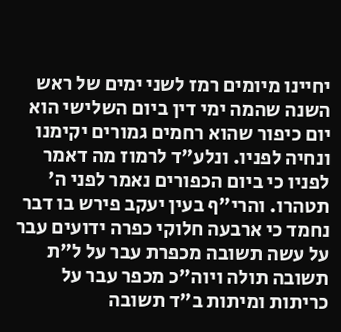יחיינו מיומים רמז לשני ימים של ראש השנה שהמה ימי דין ביום השלישי הוא יום כיפור שהוא רחמים גמורים יקימנו ונחיה לפניו. ונלע"ד לרמוז מה דאמר לפניו כי ביום הכפורים נאמר לפני ה' תטהרו. והרי"ף בעין יעקב פירש בו דבר נחמד כי ארבעה חלוקי כפרה ידועים עבר על עשה תשובה מכפרת עבר על ל"ת תשובה תולה ויוה"כ מכפר עבר על כריתות ומיתות ב"ד תשובה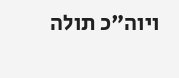ויוה"כ תולה